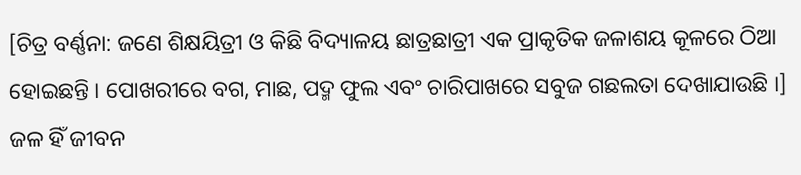[ଚିତ୍ର ବର୍ଣ୍ଣନା: ଜଣେ ଶିକ୍ଷୟିତ୍ରୀ ଓ କିଛି ବିଦ୍ୟାଳୟ ଛାତ୍ରଛାତ୍ରୀ ଏକ ପ୍ରାକୃତିକ ଜଳାଶୟ କୂଳରେ ଠିଆ ହୋଇଛନ୍ତି । ପୋଖରୀରେ ବଗ, ମାଛ, ପଦ୍ମ ଫୁଲ ଏବଂ ଚାରିପାଖରେ ସବୁଜ ଗଛଲତା ଦେଖାଯାଉଛି ।]
ଜଳ ହିଁ ଜୀବନ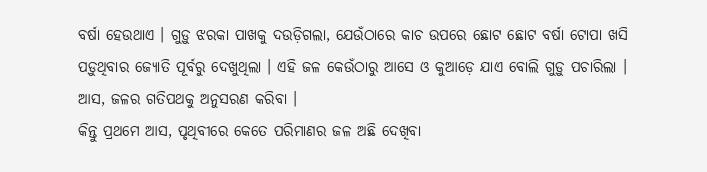ବର୍ଷା ହେଉଥାଏ । ଗୁଡ଼ୁ ଝରକା ପାଖକୁ ଦଉଡ଼ିଗଲା, ଯେଉଁଠାରେ କାଚ ଉପରେ ଛୋଟ ଛୋଟ ବର୍ଷା ଟୋପା ଖସି ପଡ଼ୁଥିବାର ଜ୍ୟୋତି ପୂର୍ବରୁ ଦେଖୁଥିଲା । ଏହି ଜଳ କେଉଁଠାରୁ ଆସେ ଓ କୁଆଡ଼େ ଯାଏ ବୋଲି ଗୁଡ଼ୁ ପଚାରିଲା ।
ଆସ, ଜଳର ଗତିପଥକୁ ଅନୁସରଣ କରିବା ।
କିନ୍ତୁ ପ୍ରଥମେ ଆସ, ପୃଥିବୀରେ କେତେ ପରିମାଣର ଜଳ ଅଛି ଦେଖିବା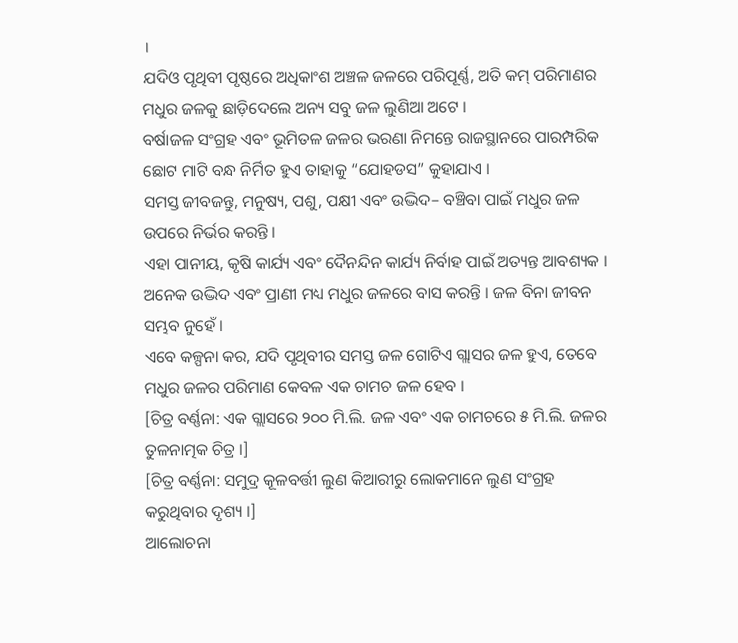।
ଯଦିଓ ପୃଥିବୀ ପୃଷ୍ଠରେ ଅଧିକାଂଶ ଅଞ୍ଚଳ ଜଳରେ ପରିପୂର୍ଣ୍ଣ, ଅତି କମ୍ ପରିମାଣର ମଧୁର ଜଳକୁ ଛାଡ଼ିଦେଲେ ଅନ୍ୟ ସବୁ ଜଳ ଲୁଣିଆ ଅଟେ ।
ବର୍ଷାଜଳ ସଂଗ୍ରହ ଏବଂ ଭୂମିତଳ ଜଳର ଭରଣା ନିମନ୍ତେ ରାଜସ୍ଥାନରେ ପାରମ୍ପରିକ ଛୋଟ ମାଟି ବନ୍ଧ ନିର୍ମିତ ହୁଏ ତାହାକୁ “ଯୋହଡସ” କୁହାଯାଏ ।
ସମସ୍ତ ଜୀବଜନ୍ତୁ, ମନୁଷ୍ୟ, ପଶୁ, ପକ୍ଷୀ ଏବଂ ଉଦ୍ଭିଦ– ବଞ୍ଚିବା ପାଇଁ ମଧୁର ଜଳ ଉପରେ ନିର୍ଭର କରନ୍ତି ।
ଏହା ପାନୀୟ, କୃଷି କାର୍ଯ୍ୟ ଏବଂ ଦୈନନ୍ଦିନ କାର୍ଯ୍ୟ ନିର୍ବାହ ପାଇଁ ଅତ୍ୟନ୍ତ ଆବଶ୍ୟକ । ଅନେକ ଉଦ୍ଭିଦ ଏବଂ ପ୍ରାଣୀ ମଧ୍ୟ ମଧୁର ଜଳରେ ବାସ କରନ୍ତି । ଜଳ ବିନା ଜୀବନ ସମ୍ଭବ ନୁହେଁ ।
ଏବେ କଳ୍ପନା କର, ଯଦି ପୃଥିବୀର ସମସ୍ତ ଜଳ ଗୋଟିଏ ଗ୍ଲାସର ଜଳ ହୁଏ, ତେବେ ମଧୁର ଜଳର ପରିମାଣ କେବଳ ଏକ ଚାମଚ ଜଳ ହେବ ।
[ଚିତ୍ର ବର୍ଣ୍ଣନା: ଏକ ଗ୍ଲାସରେ ୨୦୦ ମି.ଲି. ଜଳ ଏବଂ ଏକ ଚାମଚରେ ୫ ମି.ଲି. ଜଳର ତୁଳନାତ୍ମକ ଚିତ୍ର ।]
[ଚିତ୍ର ବର୍ଣ୍ଣନା: ସମୁଦ୍ର କୂଳବର୍ତ୍ତୀ ଲୁଣ କିଆରୀରୁ ଲୋକମାନେ ଲୁଣ ସଂଗ୍ରହ କରୁଥିବାର ଦୃଶ୍ୟ ।]
ଆଲୋଚନା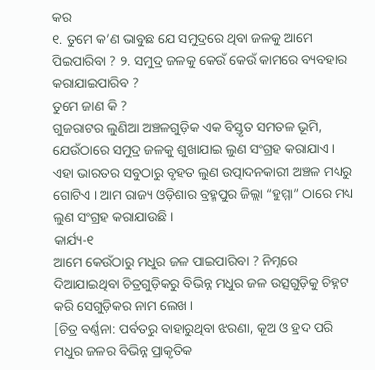କର
୧. ତୁମେ କ’ଣ ଭାବୁଛ ଯେ ସମୁଦ୍ରରେ ଥିବା ଜଳକୁ ଆମେ ପିଇପାରିବା ? ୨. ସମୁଦ୍ର ଜଳକୁ କେଉଁ କେଉଁ କାମରେ ବ୍ୟବହାର କରାଯାଇପାରିବ ?
ତୁମେ ଜାଣ କି ?
ଗୁଜରାଟର ଲୁଣିଆ ଅଞ୍ଚଳଗୁଡ଼ିକ ଏକ ବିସ୍ତୃତ ସମତଳ ଭୂମି, ଯେଉଁଠାରେ ସମୁଦ୍ର ଜଳକୁ ଶୁଖାଯାଇ ଲୁଣ ସଂଗ୍ରହ କରାଯାଏ । ଏହା ଭାରତର ସବୁଠାରୁ ବୃହତ ଲୁଣ ଉତ୍ପାଦନକାରୀ ଅଞ୍ଚଳ ମଧ୍ୟରୁ ଗୋଟିଏ । ଆମ ରାଜ୍ୟ ଓଡ଼ିଶାର ବ୍ରହ୍ମପୁର ଜିଲ୍ଲା “ହୁମ୍ମା” ଠାରେ ମଧ୍ୟ ଲୁଣ ସଂଗ୍ରହ କରାଯାଉଛି ।
କାର୍ଯ୍ୟ-୧
ଆମେ କେଉଁଠାରୁ ମଧୁର ଜଳ ପାଇପାରିବା ? ନିମ୍ନରେ ଦିଆଯାଇଥିବା ଚିତ୍ରଗୁଡ଼ିକରୁ ବିଭିନ୍ନ ମଧୁର ଜଳ ଉତ୍ସଗୁଡ଼ିକୁ ଚିହ୍ନଟ କରି ସେଗୁଡ଼ିକର ନାମ ଲେଖ ।
[ଚିତ୍ର ବର୍ଣ୍ଣନା: ପର୍ବତରୁ ବାହାରୁଥିବା ଝରଣା, କୂଅ ଓ ହ୍ରଦ ପରି ମଧୁର ଜଳର ବିଭିନ୍ନ ପ୍ରାକୃତିକ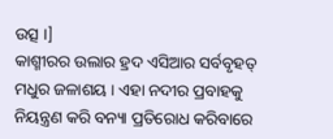ଉତ୍ସ ।]
କାଶ୍ମୀରର ଉଲାର ହ୍ରଦ ଏସିଆର ସର୍ବବୃହତ୍ ମଧୁର ଜଳାଶୟ । ଏହା ନଦୀର ପ୍ରବାହକୁ ନିୟନ୍ତ୍ରଣ କରି ବନ୍ୟା ପ୍ରତିରୋଧ କରିବାରେ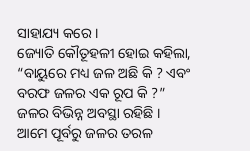ସାହାଯ୍ୟ କରେ ।
ଜ୍ୟୋତି କୌତୂହଳୀ ହୋଇ କହିଲା, “ବାୟୁରେ ମଧ୍ୟ ଜଳ ଅଛି କି ? ଏବଂ ବରଫ ଜଳର ଏକ ରୂପ କି ?”
ଜଳର ବିଭିନ୍ନ ଅବସ୍ଥା ରହିଛି ।
ଆମେ ପୂର୍ବରୁ ଜଳର ତରଳ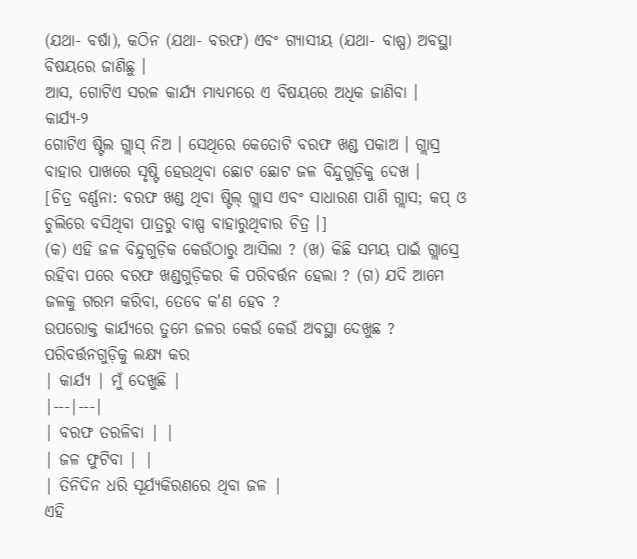(ଯଥା- ବର୍ଷା), କଠିନ (ଯଥା- ବରଫ) ଏବଂ ଗ୍ୟାସୀୟ (ଯଥା- ବାଷ୍ପ) ଅବସ୍ଥା ବିଷୟରେ ଜାଣିଛୁ ।
ଆସ, ଗୋଟିଏ ସରଳ କାର୍ଯ୍ୟ ମାଧ୍ୟମରେ ଏ ବିଷୟରେ ଅଧିକ ଜାଣିବା ।
କାର୍ଯ୍ୟ-୨
ଗୋଟିଏ ଷ୍ଟିଲ ଗ୍ଲାସ୍ ନିଅ । ସେଥିରେ କେତୋଟି ବରଫ ଖଣ୍ଡ ପକାଅ । ଗ୍ଲାସ୍ର ବାହାର ପାଖରେ ସୃଷ୍ଟି ହେଉଥିବା ଛୋଟ ଛୋଟ ଜଳ ବିନ୍ଦୁଗୁଡ଼ିକୁ ଦେଖ ।
[ଚିତ୍ର ବର୍ଣ୍ଣନା: ବରଫ ଖଣ୍ଡ ଥିବା ଷ୍ଟିଲ୍ ଗ୍ଲାସ ଏବଂ ସାଧାରଣ ପାଣି ଗ୍ଲାସ; କପ୍ ଓ ଚୁଲିରେ ବସିଥିବା ପାତ୍ରରୁ ବାଷ୍ପ ବାହାରୁଥିବାର ଚିତ୍ର ।]
(କ) ଏହି ଜଳ ବିନ୍ଦୁଗୁଡ଼ିକ କେଉଁଠାରୁ ଆସିଲା ? (ଖ) କିଛି ସମୟ ପାଇଁ ଗ୍ଲାସ୍ରେ ରହିବା ପରେ ବରଫ ଖଣ୍ଡଗୁଡ଼ିକର କି ପରିବର୍ତ୍ତନ ହେଲା ? (ଗ) ଯଦି ଆମେ ଜଳକୁ ଗରମ କରିବା, ତେବେ କ'ଣ ହେବ ?
ଉପରୋକ୍ତ କାର୍ଯ୍ୟରେ ତୁମେ ଜଳର କେଉଁ କେଉଁ ଅବସ୍ଥା ଦେଖୁଛ ?
ପରିବର୍ତ୍ତନଗୁଡ଼ିକୁ ଲକ୍ଷ୍ୟ କର
| କାର୍ଯ୍ୟ | ମୁଁ ଦେଖୁଛି |
|---|---|
| ବରଫ ତରଳିବା | |
| ଜଳ ଫୁଟିବା | |
| ତିନିଦିନ ଧରି ସୂର୍ଯ୍ୟକିରଣରେ ଥିବା ଜଳ |
ଏହି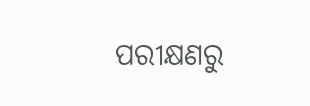ପରୀକ୍ଷଣରୁ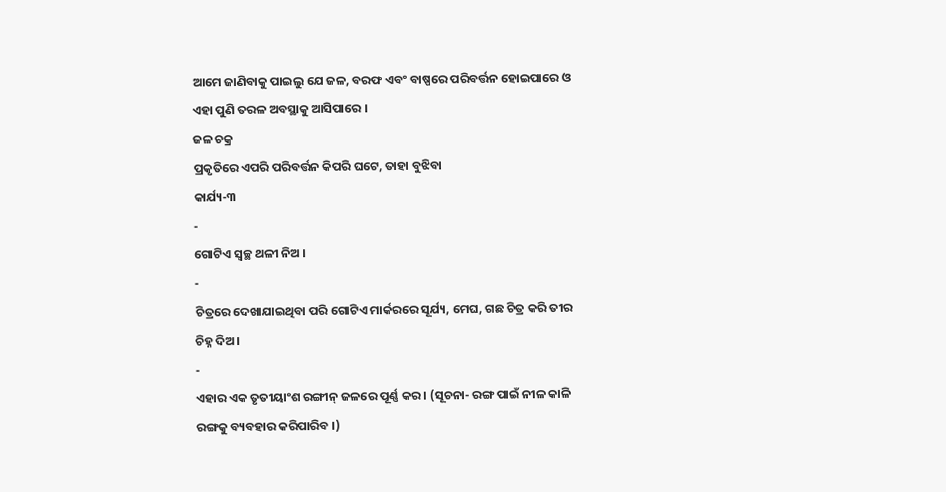ଆମେ ଜାଣିବାକୁ ପାଇଲୁ ଯେ ଜଳ, ବରଫ ଏବଂ ବାଷ୍ପରେ ପରିବର୍ତ୍ତନ ହୋଇପାରେ ଓ ଏହା ପୁଣି ତରଳ ଅବସ୍ଥାକୁ ଆସିପାରେ ।
ଜଳ ଚକ୍ର
ପ୍ରକୃତିରେ ଏପରି ପରିବର୍ତ୍ତନ କିପରି ଘଟେ, ତାହା ବୁଝିବା
କାର୍ଯ୍ୟ-୩
-
ଗୋଟିଏ ସ୍ୱଚ୍ଛ ଥଳୀ ନିଅ ।
-
ଚିତ୍ରରେ ଦେଖାଯାଇଥିବା ପରି ଗୋଟିଏ ମାର୍କରରେ ସୂର୍ଯ୍ୟ, ମେଘ, ଗଛ ଚିତ୍ର କରି ତୀର ଚିହ୍ନ ଦିଅ ।
-
ଏହାର ଏକ ତୃତୀୟାଂଶ ରଙ୍ଗୀନ୍ ଜଳରେ ପୂର୍ଣ୍ଣ କର । (ସୂଚନା- ରଙ୍ଗ ପାଇଁ ନୀଳ କାଳି ରଙ୍ଗକୁ ବ୍ୟବହାର କରିପାରିବ ।)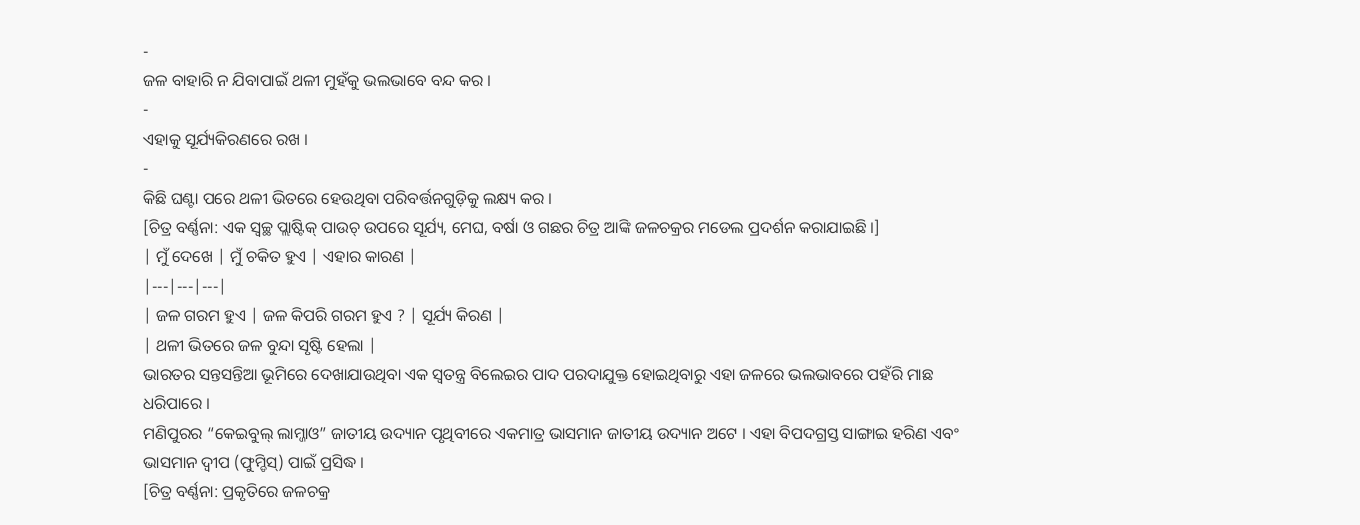-
ଜଳ ବାହାରି ନ ଯିବାପାଇଁ ଥଳୀ ମୁହଁକୁ ଭଲଭାବେ ବନ୍ଦ କର ।
-
ଏହାକୁ ସୂର୍ଯ୍ୟକିରଣରେ ରଖ ।
-
କିଛି ଘଣ୍ଟା ପରେ ଥଳୀ ଭିତରେ ହେଉଥିବା ପରିବର୍ତ୍ତନଗୁଡ଼ିକୁ ଲକ୍ଷ୍ୟ କର ।
[ଚିତ୍ର ବର୍ଣ୍ଣନା: ଏକ ସ୍ୱଚ୍ଛ ପ୍ଲାଷ୍ଟିକ୍ ପାଉଚ୍ ଉପରେ ସୂର୍ଯ୍ୟ, ମେଘ, ବର୍ଷା ଓ ଗଛର ଚିତ୍ର ଆଙ୍କି ଜଳଚକ୍ରର ମଡେଲ ପ୍ରଦର୍ଶନ କରାଯାଇଛି ।]
| ମୁଁ ଦେଖେ | ମୁଁ ଚକିତ ହୁଏ | ଏହାର କାରଣ |
|---|---|---|
| ଜଳ ଗରମ ହୁଏ | ଜଳ କିପରି ଗରମ ହୁଏ ? | ସୂର୍ଯ୍ୟ କିରଣ |
| ଥଳୀ ଭିତରେ ଜଳ ବୁନ୍ଦା ସୃଷ୍ଟି ହେଲା |
ଭାରତର ସନ୍ତସନ୍ତିଆ ଭୂମିରେ ଦେଖାଯାଉଥିବା ଏକ ସ୍ୱତନ୍ତ୍ର ବିଲେଇର ପାଦ ପରଦାଯୁକ୍ତ ହୋଇଥିବାରୁ ଏହା ଜଳରେ ଭଲଭାବରେ ପହଁରି ମାଛ ଧରିପାରେ ।
ମଣିପୁରର “କେଇବୁଲ୍ ଲାମ୍ଜାଓ” ଜାତୀୟ ଉଦ୍ୟାନ ପୃଥିବୀରେ ଏକମାତ୍ର ଭାସମାନ ଜାତୀୟ ଉଦ୍ୟାନ ଅଟେ । ଏହା ବିପଦଗ୍ରସ୍ତ ସାଙ୍ଗାଇ ହରିଣ ଏବଂ ଭାସମାନ ଦ୍ଵୀପ (ଫୁମ୍ଡିସ୍) ପାଇଁ ପ୍ରସିଦ୍ଧ ।
[ଚିତ୍ର ବର୍ଣ୍ଣନା: ପ୍ରକୃତିରେ ଜଳଚକ୍ର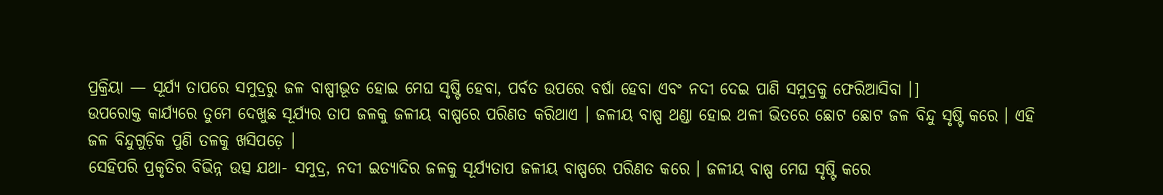ପ୍ରକ୍ରିୟା — ସୂର୍ଯ୍ୟ ତାପରେ ସମୁଦ୍ରରୁ ଜଳ ବାଷ୍ପୀଭୂତ ହୋଇ ମେଘ ସୃଷ୍ଟି ହେବା, ପର୍ବତ ଉପରେ ବର୍ଷା ହେବା ଏବଂ ନଦୀ ଦେଇ ପାଣି ସମୁଦ୍ରକୁ ଫେରିଆସିବା ।]
ଉପରୋକ୍ତ କାର୍ଯ୍ୟରେ ତୁମେ ଦେଖୁଛ ସୂର୍ଯ୍ୟର ତାପ ଜଳକୁ ଜଳୀୟ ବାଷ୍ପରେ ପରିଣତ କରିଥାଏ । ଜଳୀୟ ବାଷ୍ପ ଥଣ୍ଡା ହୋଇ ଥଳୀ ଭିତରେ ଛୋଟ ଛୋଟ ଜଳ ବିନ୍ଦୁ ସୃଷ୍ଟି କରେ । ଏହି ଜଳ ବିନ୍ଦୁଗୁଡ଼ିକ ପୁଣି ତଳକୁ ଖସିପଡ଼େ ।
ସେହିପରି ପ୍ରକୃତିର ବିଭିନ୍ନ ଉତ୍ସ ଯଥା- ସମୁଦ୍ର, ନଦୀ ଇତ୍ୟାଦିର ଜଳକୁ ସୂର୍ଯ୍ୟତାପ ଜଳୀୟ ବାଷ୍ପରେ ପରିଣତ କରେ । ଜଳୀୟ ବାଷ୍ପ ମେଘ ସୃଷ୍ଟି କରେ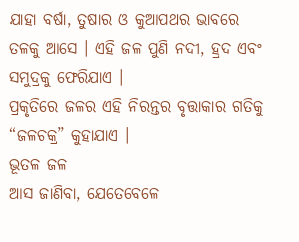ଯାହା ବର୍ଷା, ତୁଷାର ଓ କୁଆପଥର ଭାବରେ ତଳକୁ ଆସେ । ଏହି ଜଳ ପୁଣି ନଦୀ, ହ୍ରଦ ଏବଂ ସମୁଦ୍ରକୁ ଫେରିଯାଏ ।
ପ୍ରକୃତିରେ ଜଳର ଏହି ନିରନ୍ତର ବୃତ୍ତାକାର ଗତିକୁ “ଜଳଚକ୍ର” କୁହାଯାଏ ।
ଭୂତଳ ଜଳ
ଆସ ଜାଣିବା, ଯେତେବେଳେ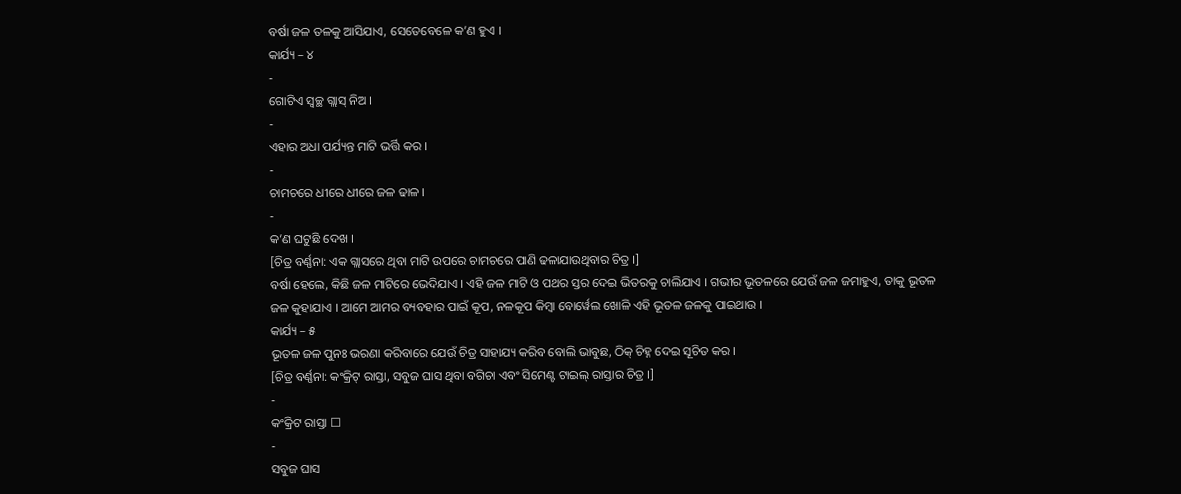ବର୍ଷା ଜଳ ତଳକୁ ଆସିଯାଏ, ସେତେବେଳେ କ’ଣ ହୁଏ ।
କାର୍ଯ୍ୟ – ୪
-
ଗୋଟିଏ ସ୍ୱଚ୍ଛ ଗ୍ଲାସ୍ ନିଅ ।
-
ଏହାର ଅଧା ପର୍ଯ୍ୟନ୍ତ ମାଟି ଭର୍ତ୍ତି କର ।
-
ଚାମଚରେ ଧୀରେ ଧୀରେ ଜଳ ଢାଳ ।
-
କ’ଣ ଘଟୁଛି ଦେଖ ।
[ଚିତ୍ର ବର୍ଣ୍ଣନା: ଏକ ଗ୍ଲାସରେ ଥିବା ମାଟି ଉପରେ ଚାମଚରେ ପାଣି ଢଳାଯାଉଥିବାର ଚିତ୍ର ।]
ବର୍ଷା ହେଲେ, କିଛି ଜଳ ମାଟିରେ ଭେଦିଯାଏ । ଏହି ଜଳ ମାଟି ଓ ପଥର ସ୍ତର ଦେଇ ଭିତରକୁ ଚାଲିଯାଏ । ଗଭୀର ଭୂତଳରେ ଯେଉଁ ଜଳ ଜମାହୁଏ, ତାକୁ ଭୂତଳ ଜଳ କୁହାଯାଏ । ଆମେ ଆମର ବ୍ୟବହାର ପାଇଁ କୂପ, ନଳକୂପ କିମ୍ବା ବୋର୍ୱେଲ ଖୋଳି ଏହି ଭୂତଳ ଜଳକୁ ପାଇଥାଉ ।
କାର୍ଯ୍ୟ – ୫
ଭୂତଳ ଜଳ ପୁନଃ ଭରଣା କରିବାରେ ଯେଉଁ ଚିତ୍ର ସାହାଯ୍ୟ କରିବ ବୋଲି ଭାବୁଛ, ଠିକ୍ ଚିହ୍ନ ଦେଇ ସୂଚିତ କର ।
[ଚିତ୍ର ବର୍ଣ୍ଣନା: କଂକ୍ରିଟ୍ ରାସ୍ତା, ସବୁଜ ଘାସ ଥିବା ବଗିଚା ଏବଂ ସିମେଣ୍ଟ ଟାଇଲ୍ ରାସ୍ତାର ଚିତ୍ର ।]
-
କଂକ୍ରିଟ ରାସ୍ତା ☐
-
ସବୁଜ ଘାସ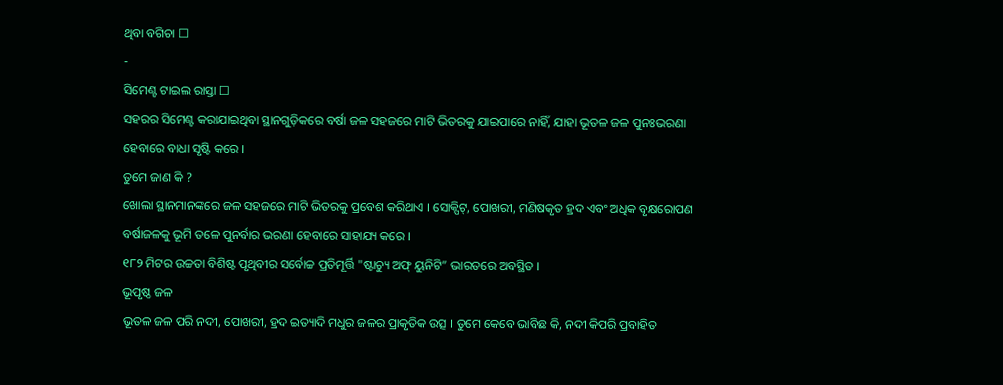ଥିବା ବଗିଚା ☐
-
ସିମେଣ୍ଟ ଟାଇଲ ରାସ୍ତା ☐
ସହରର ସିମେଣ୍ଟ କରାଯାଇଥିବା ସ୍ଥାନଗୁଡ଼ିକରେ ବର୍ଷା ଜଳ ସହଜରେ ମାଟି ଭିତରକୁ ଯାଇପାରେ ନାହିଁ, ଯାହା ଭୂତଳ ଜଳ ପୁନଃଭରଣା ହେବାରେ ବାଧା ସୃଷ୍ଟି କରେ ।
ତୁମେ ଜାଣ କି ?
ଖୋଲା ସ୍ଥାନମାନଙ୍କରେ ଜଳ ସହଜରେ ମାଟି ଭିତରକୁ ପ୍ରବେଶ କରିଥାଏ । ସୋକ୍ପିଟ୍, ପୋଖରୀ, ମଣିଷକୃତ ହ୍ରଦ ଏବଂ ଅଧିକ ବୃକ୍ଷରୋପଣ ବର୍ଷାଜଳକୁ ଭୂମି ତଳେ ପୁନର୍ବାର ଭରଣା ହେବାରେ ସାହାଯ୍ୟ କରେ ।
୧୮୨ ମିଟର ଉଚ୍ଚତା ବିଶିଷ୍ଟ ପୃଥିବୀର ସର୍ବୋଚ୍ଚ ପ୍ରତିମୂର୍ତ୍ତି "ଷ୍ଟାଚ୍ୟୁ ଅଫ୍ ୟୁନିଟି” ଭାରତରେ ଅବସ୍ଥିତ ।
ଭୂପୃଷ୍ଠ ଜଳ
ଭୂତଳ ଜଳ ପରି ନଦୀ, ପୋଖରୀ, ହ୍ରଦ ଇତ୍ୟାଦି ମଧୁର ଜଳର ପ୍ରାକୃତିକ ଉତ୍ସ । ତୁମେ କେବେ ଭାବିଛ କି, ନଦୀ କିପରି ପ୍ରବାହିତ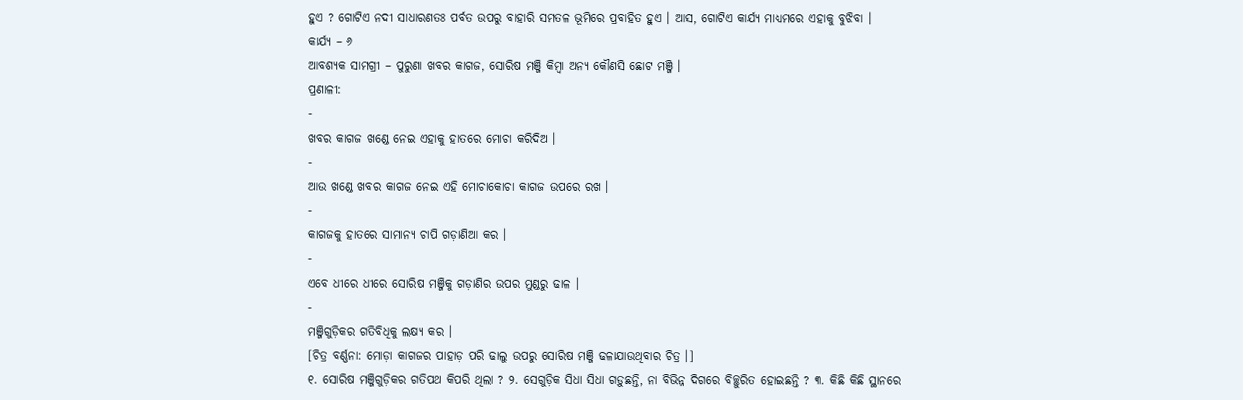ହୁଏ ? ଗୋଟିଏ ନଦୀ ସାଧାରଣତଃ ପର୍ବତ ଉପରୁ ବାହାରି ସମତଳ ଭୂମିରେ ପ୍ରବାହିତ ହୁଏ । ଆସ, ଗୋଟିଏ କାର୍ଯ୍ୟ ମାଧ୍ୟମରେ ଏହାକୁ ବୁଝିବା ।
କାର୍ଯ୍ୟ – ୬
ଆବଶ୍ୟକ ସାମଗ୍ରୀ – ପୁରୁଣା ଖବର କାଗଜ, ସୋରିଷ ମଞ୍ଜି କିମ୍ବା ଅନ୍ୟ କୌଣସି ଛୋଟ ମଞ୍ଜି ।
ପ୍ରଣାଳୀ:
-
ଖବର କାଗଜ ଖଣ୍ଡେ ନେଇ ଏହାକୁ ହାତରେ ମୋଚା କରିଦିଅ ।
-
ଆଉ ଖଣ୍ଡେ ଖବର କାଗଜ ନେଇ ଏହି ମୋଚାକୋଚା କାଗଜ ଉପରେ ରଖ ।
-
କାଗଜକୁ ହାତରେ ସାମାନ୍ୟ ଚାପି ଗଡ଼ାଣିଆ କର ।
-
ଏବେ ଧୀରେ ଧୀରେ ସୋରିଷ ମଞ୍ଜିକୁ ଗଡ଼ାଣିର ଉପର ମୁଣ୍ଡରୁ ଢାଳ ।
-
ମଞ୍ଜିଗୁଡ଼ିକର ଗତିବିଧିକୁ ଲକ୍ଷ୍ୟ କର ।
[ଚିତ୍ର ବର୍ଣ୍ଣନା: ମୋଡ଼ା କାଗଜର ପାହାଡ଼ ପରି ଢାଲୁ ଉପରୁ ସୋରିଷ ମଞ୍ଜି ଢଳାଯାଉଥିବାର ଚିତ୍ର ।]
୧. ସୋରିଷ ମଞ୍ଜିଗୁଡ଼ିକର ଗତିପଥ କିପରି ଥିଲା ? ୨. ସେଗୁଡ଼ିକ ସିଧା ସିଧା ଗଡ଼ୁଛନ୍ତି, ନା ବିଭିନ୍ନ ଦିଗରେ ବିଚ୍ଛୁରିତ ହୋଇଛନ୍ତି ? ୩. କିଛି କିଛି ସ୍ଥାନରେ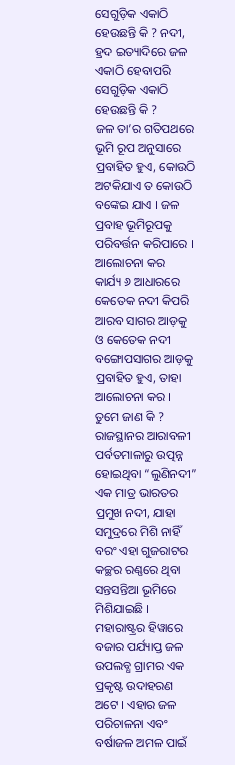ସେଗୁଡ଼ିକ ଏକାଠି ହେଉଛନ୍ତି କି ? ନଦୀ, ହ୍ରଦ ଇତ୍ୟାଦିରେ ଜଳ ଏକାଠି ହେବାପରି ସେଗୁଡ଼ିକ ଏକାଠି ହେଉଛନ୍ତି କି ?
ଜଳ ତା’ର ଗତିପଥରେ ଭୂମି ରୂପ ଅନୁସାରେ ପ୍ରବାହିତ ହୁଏ, କୋଉଠି ଅଟକିଯାଏ ତ କୋଉଠି ବଙ୍କେଇ ଯାଏ । ଜଳ ପ୍ରବାହ ଭୂମିରୂପକୁ ପରିବର୍ତ୍ତନ କରିପାରେ ।
ଆଲୋଚନା କର
କାର୍ଯ୍ୟ ୬ ଆଧାରରେ କେତେକ ନଦୀ କିପରି ଆରବ ସାଗର ଆଡ଼କୁ ଓ କେତେକ ନଦୀ ବଙ୍ଗୋପସାଗର ଆଡ଼କୁ ପ୍ରବାହିତ ହୁଏ, ତାହା ଆଲୋଚନା କର ।
ତୁମେ ଜାଣ କି ?
ରାଜସ୍ଥାନର ଆରାବଳୀ ପର୍ବତମାଳାରୁ ଉତ୍ପନ୍ନ ହୋଇଥିବା “ଲୁଣିନଦୀ” ଏକ ମାତ୍ର ଭାରତର ପ୍ରମୁଖ ନଦୀ, ଯାହା ସମୁଦ୍ରରେ ମିଶି ନାହିଁ ବରଂ ଏହା ଗୁଜରାଟର କଚ୍ଛର ରଣ୍ଣରେ ଥିବା ସନ୍ତସନ୍ତିଆ ଭୂମିରେ ମିଶିଯାଇଛି ।
ମହାରାଷ୍ଟ୍ରର ହିୱାରେ ବଜାର ପର୍ଯ୍ୟାପ୍ତ ଜଳ ଉପଲବ୍ଧ ଗ୍ରାମର ଏକ ପ୍ରକୃଷ୍ଟ ଉଦାହରଣ ଅଟେ । ଏହାର ଜଳ ପରିଚାଳନା ଏବଂ ବର୍ଷାଜଳ ଅମଳ ପାଇଁ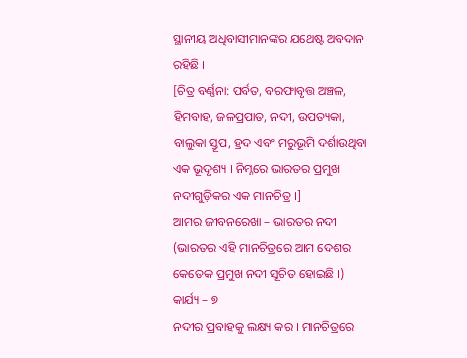ସ୍ଥାନୀୟ ଅଧିବାସୀମାନଙ୍କର ଯଥେଷ୍ଟ ଅବଦାନ ରହିଛି ।
[ଚିତ୍ର ବର୍ଣ୍ଣନା: ପର୍ବତ, ବରଫାବୃତ୍ତ ଅଞ୍ଚଳ, ହିମବାହ, ଜଳପ୍ରପାତ, ନଦୀ, ଉପତ୍ୟକା, ବାଲୁକା ସ୍ତୂପ, ହ୍ରଦ ଏବଂ ମରୁଭୂମି ଦର୍ଶାଉଥିବା ଏକ ଭୂଦୃଶ୍ୟ । ନିମ୍ନରେ ଭାରତର ପ୍ରମୁଖ ନଦୀଗୁଡ଼ିକର ଏକ ମାନଚିତ୍ର ।]
ଆମର ଜୀବନରେଖା – ଭାରତର ନଦୀ
(ଭାରତର ଏହି ମାନଚିତ୍ରରେ ଆମ ଦେଶର କେତେକ ପ୍ରମୁଖ ନଦୀ ସୂଚିତ ହୋଇଛି ।)
କାର୍ଯ୍ୟ – ୭
ନଦୀର ପ୍ରବାହକୁ ଲକ୍ଷ୍ୟ କର । ମାନଚିତ୍ରରେ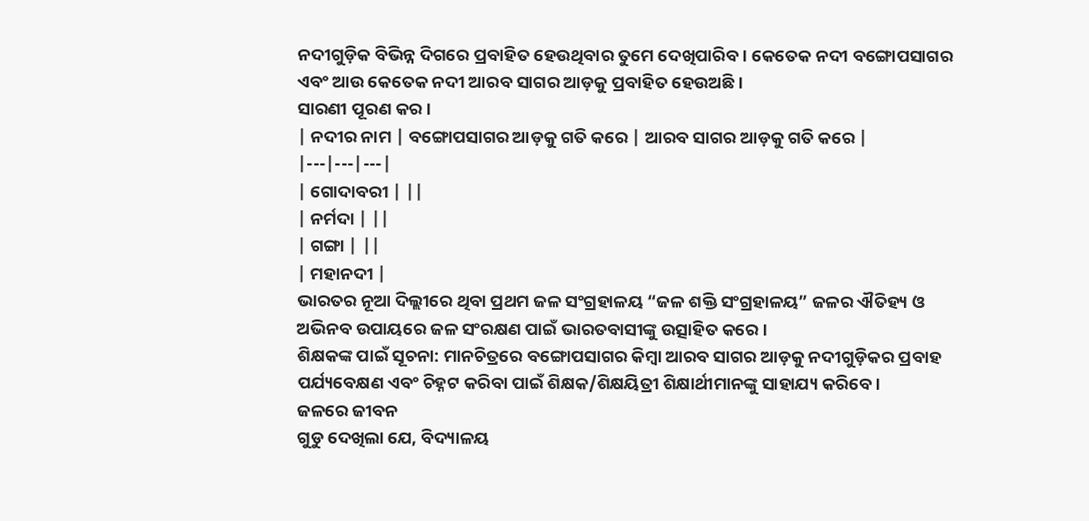ନଦୀଗୁଡ଼ିକ ବିଭିନ୍ନ ଦିଗରେ ପ୍ରବାହିତ ହେଉଥିବାର ତୁମେ ଦେଖିପାରିବ । କେତେକ ନଦୀ ବଙ୍ଗୋପସାଗର ଏବଂ ଆଉ କେତେକ ନଦୀ ଆରବ ସାଗର ଆଡ଼କୁ ପ୍ରବାହିତ ହେଉଅଛି ।
ସାରଣୀ ପୂରଣ କର ।
| ନଦୀର ନାମ | ବଙ୍ଗୋପସାଗର ଆଡ଼କୁ ଗତି କରେ | ଆରବ ସାଗର ଆଡ଼କୁ ଗତି କରେ |
|---|---|---|
| ଗୋଦାବରୀ | ||
| ନର୍ମଦା | ||
| ଗଙ୍ଗା | ||
| ମହାନଦୀ |
ଭାରତର ନୂଆ ଦିଲ୍ଲୀରେ ଥିବା ପ୍ରଥମ ଜଳ ସଂଗ୍ରହାଳୟ “ଜଳ ଶକ୍ତି ସଂଗ୍ରହାଳୟ” ଜଳର ଐତିହ୍ୟ ଓ ଅଭିନବ ଉପାୟରେ ଜଳ ସଂରକ୍ଷଣ ପାଇଁ ଭାରତବାସୀଙ୍କୁ ଉତ୍ସାହିତ କରେ ।
ଶିକ୍ଷକଙ୍କ ପାଇଁ ସୂଚନା: ମାନଚିତ୍ରରେ ବଙ୍ଗୋପସାଗର କିମ୍ବା ଆରବ ସାଗର ଆଡ଼କୁ ନଦୀଗୁଡ଼ିକର ପ୍ରବାହ ପର୍ଯ୍ୟବେକ୍ଷଣ ଏବଂ ଚିହ୍ନଟ କରିବା ପାଇଁ ଶିକ୍ଷକ/ଶିକ୍ଷୟିତ୍ରୀ ଶିକ୍ଷାର୍ଥୀମାନଙ୍କୁ ସାହାଯ୍ୟ କରିବେ ।
ଜଳରେ ଜୀବନ
ଗୁଡୁ ଦେଖିଲା ଯେ, ବିଦ୍ୟାଳୟ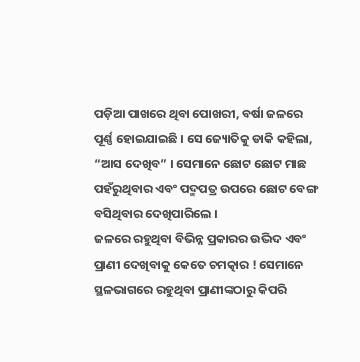ପଡ଼ିଆ ପାଖରେ ଥିବା ପୋଖରୀ, ବର୍ଷା ଜଳରେ ପୂର୍ଣ୍ଣ ହୋଇଯାଇଛି । ସେ ଜ୍ୟୋତିକୁ ଡାକି କହିଲା, “ଆସ ଦେଖିବ” । ସେମାନେ ଛୋଟ ଛୋଟ ମାଛ ପହଁରୁଥିବାର ଏବଂ ପଦ୍ମପତ୍ର ଉପରେ ଛୋଟ ବେଙ୍ଗ ବସିଥିବାର ଦେଖିପାରିଲେ ।
ଜଳରେ ରହୁଥିବା ବିଭିନ୍ନ ପ୍ରକାରର ଉଦ୍ଭିଦ ଏବଂ ପ୍ରାଣୀ ଦେଖିବାକୁ କେତେ ଚମତ୍କାର ! ସେମାନେ ସ୍ଥଳଭାଗରେ ରହୁଥିବା ପ୍ରାଣୀଙ୍କଠାରୁ କିପରି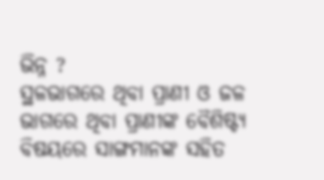ଭିନ୍ନ ?
ସ୍ଥଳଭାଗରେ ଥିବା ପ୍ରାଣୀ ଓ ଜଳ ଭାଗରେ ଥିବା ପ୍ରାଣୀଙ୍କ ବୈଶିଷ୍ଟ୍ୟ ବିଷୟରେ ସାଙ୍ଗମାନଙ୍କ ସହିତ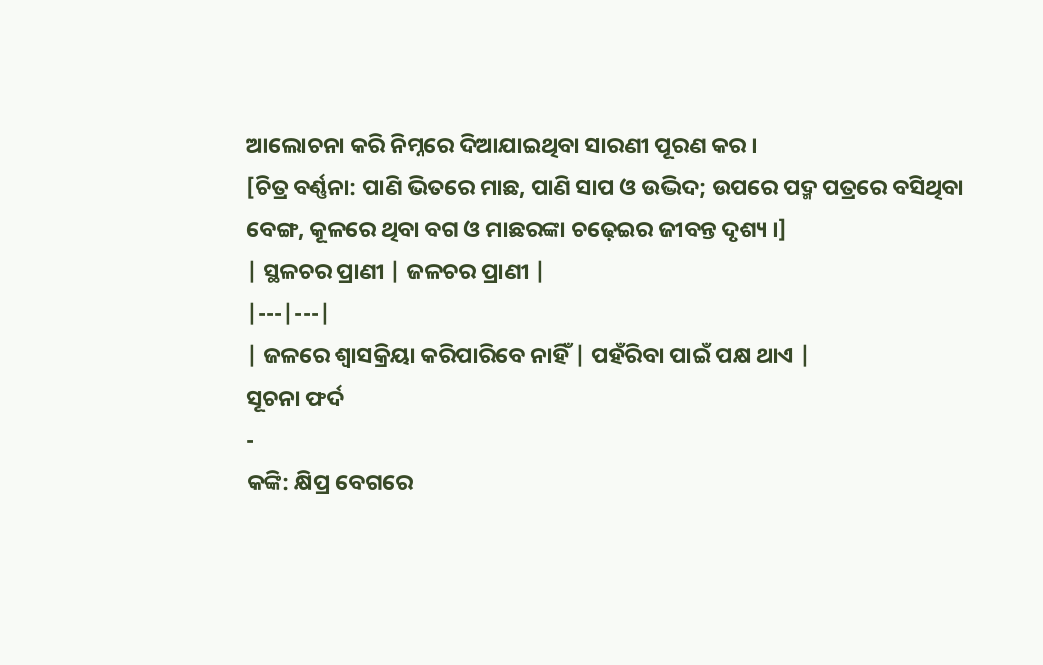ଆଲୋଚନା କରି ନିମ୍ନରେ ଦିଆଯାଇଥିବା ସାରଣୀ ପୂରଣ କର ।
[ଚିତ୍ର ବର୍ଣ୍ଣନା: ପାଣି ଭିତରେ ମାଛ, ପାଣି ସାପ ଓ ଉଦ୍ଭିଦ; ଉପରେ ପଦ୍ମ ପତ୍ରରେ ବସିଥିବା ବେଙ୍ଗ, କୂଳରେ ଥିବା ବଗ ଓ ମାଛରଙ୍କା ଚଢ଼େଇର ଜୀବନ୍ତ ଦୃଶ୍ୟ ।]
| ସ୍ଥଳଚର ପ୍ରାଣୀ | ଜଳଚର ପ୍ରାଣୀ |
|---|---|
| ଜଳରେ ଶ୍ୱାସକ୍ରିୟା କରିପାରିବେ ନାହିଁ | ପହଁରିବା ପାଇଁ ପକ୍ଷ ଥାଏ |
ସୂଚନା ଫର୍ଦ
-
କଙ୍କି: କ୍ଷିପ୍ର ବେଗରେ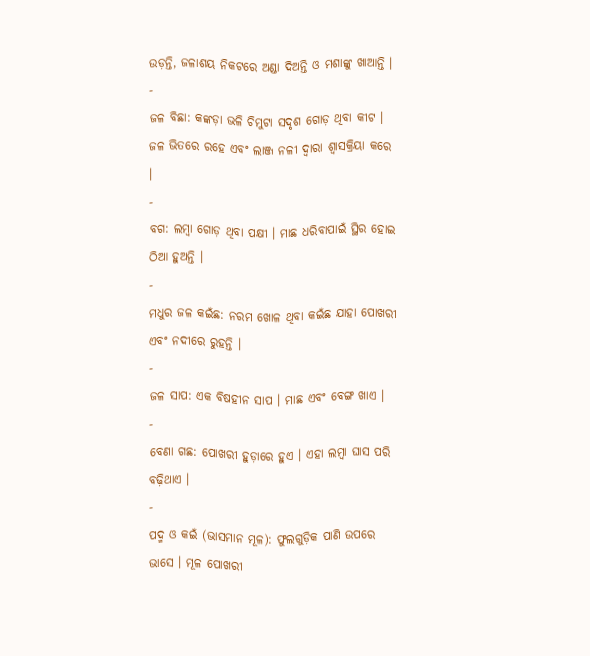ଉଡ଼ନ୍ତି, ଜଳାଶୟ ନିକଟରେ ଅଣ୍ଡା ଦିଅନ୍ତି ଓ ମଶାଙ୍କୁ ଖାଆନ୍ତି ।
-
ଜଳ ବିଛା: କଙ୍କଡ଼ା ଭଳି ଚିମୁଟା ସଦୃଶ ଗୋଡ଼ ଥିବା କୀଟ । ଜଳ ଭିତରେ ରହେ ଏବଂ ଲାଞ୍ଜ ନଳୀ ଦ୍ୱାରା ଶ୍ୱାସକ୍ରିୟା କରେ ।
-
ବଗ: ଲମ୍ବା ଗୋଡ଼ ଥିବା ପକ୍ଷୀ । ମାଛ ଧରିବାପାଇଁ ସ୍ଥିର ହୋଇ ଠିଆ ହୁଅନ୍ତି ।
-
ମଧୁର ଜଳ କଇଁଛ: ନରମ ଖୋଳ ଥିବା କଇଁଛ ଯାହା ପୋଖରୀ ଏବଂ ନଦୀରେ ରୁହନ୍ତି ।
-
ଜଳ ସାପ: ଏକ ବିଷହୀନ ସାପ । ମାଛ ଏବଂ ବେଙ୍ଗ ଖାଏ ।
-
ବେଣା ଗଛ: ପୋଖରୀ ହୁଡ଼ାରେ ହୁଏ । ଏହା ଲମ୍ବା ଘାସ ପରି ବଢ଼ିଥାଏ ।
-
ପଦ୍ମ ଓ କଇଁ (ଭାସମାନ ମୂଳ): ଫୁଲଗୁଡ଼ିକ ପାଣି ଉପରେ ଭାସେ । ମୂଳ ପୋଖରୀ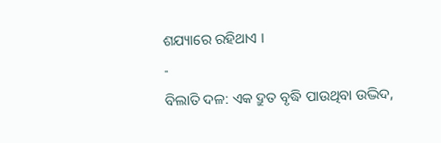ଶଯ୍ୟାରେ ରହିଥାଏ ।
-
ବିଲାତି ଦଳ: ଏକ ଦ୍ରୁତ ବୃଦ୍ଧି ପାଉଥିବା ଉଦ୍ଭିଦ,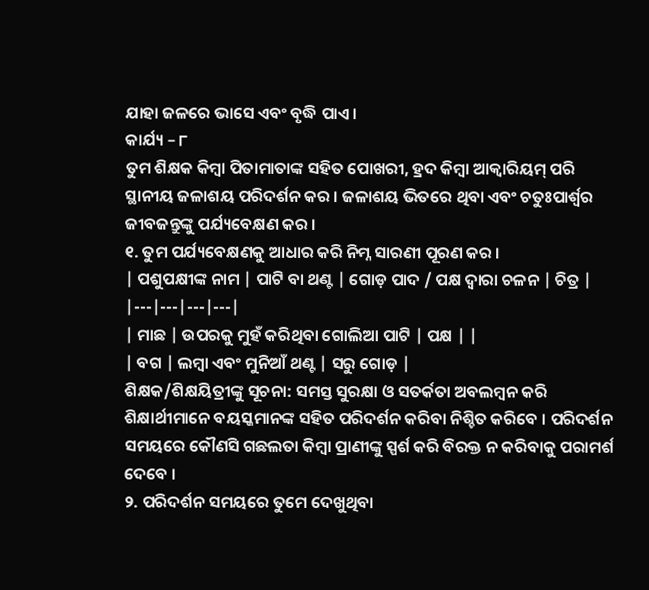ଯାହା ଜଳରେ ଭାସେ ଏବଂ ବୃଦ୍ଧି ପାଏ ।
କାର୍ଯ୍ୟ – ୮
ତୁମ ଶିକ୍ଷକ କିମ୍ବା ପିତାମାତାଙ୍କ ସହିତ ପୋଖରୀ, ହ୍ରଦ କିମ୍ବା ଆକ୍ୱାରିୟମ୍ ପରି ସ୍ଥାନୀୟ ଜଳାଶୟ ପରିଦର୍ଶନ କର । ଜଳାଶୟ ଭିତରେ ଥିବା ଏବଂ ଚତୁଃପାର୍ଶ୍ୱର ଜୀବଜନ୍ତୁଙ୍କୁ ପର୍ଯ୍ୟବେକ୍ଷଣ କର ।
୧. ତୁମ ପର୍ଯ୍ୟବେକ୍ଷଣକୁ ଆଧାର କରି ନିମ୍ନ ସାରଣୀ ପୂରଣ କର ।
| ପଶୁପକ୍ଷୀଙ୍କ ନାମ | ପାଟି ବା ଥଣ୍ଟ | ଗୋଡ଼ ପାଦ / ପକ୍ଷ ଦ୍ୱାରା ଚଳନ | ଚିତ୍ର |
|---|---|---|---|
| ମାଛ | ଉପରକୁ ମୁହଁ କରିଥିବା ଗୋଲିଆ ପାଟି | ପକ୍ଷ | |
| ବଗ | ଲମ୍ବା ଏବଂ ମୁନିଆଁ ଥଣ୍ଟ | ସରୁ ଗୋଡ଼ |
ଶିକ୍ଷକ/ଶିକ୍ଷୟିତ୍ରୀଙ୍କୁ ସୂଚନା: ସମସ୍ତ ସୁରକ୍ଷା ଓ ସତର୍କତା ଅବଲମ୍ବନ କରି ଶିକ୍ଷାର୍ଥୀମାନେ ବୟସ୍କମାନଙ୍କ ସହିତ ପରିଦର୍ଶନ କରିବା ନିଶ୍ଚିତ କରିବେ । ପରିଦର୍ଶନ ସମୟରେ କୌଣସି ଗଛଲତା କିମ୍ବା ପ୍ରାଣୀଙ୍କୁ ସ୍ପର୍ଶ କରି ବିରକ୍ତ ନ କରିବାକୁ ପରାମର୍ଶ ଦେବେ ।
୨. ପରିଦର୍ଶନ ସମୟରେ ତୁମେ ଦେଖୁଥିବା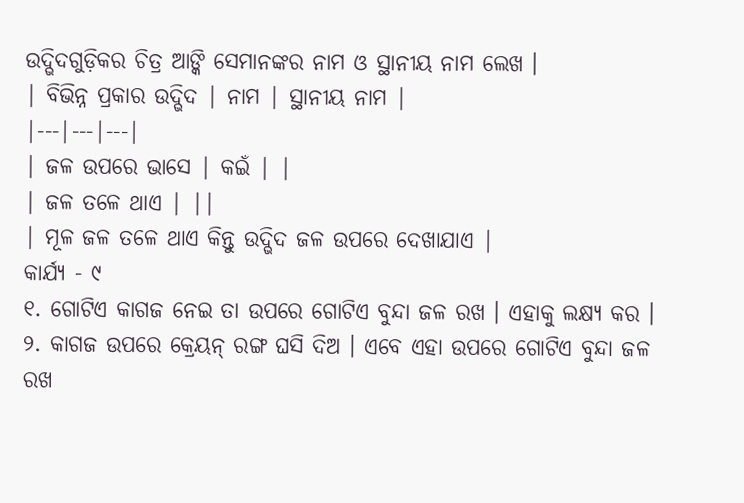ଉଦ୍ଭିଦଗୁଡ଼ିକର ଚିତ୍ର ଆଙ୍କି ସେମାନଙ୍କର ନାମ ଓ ସ୍ଥାନୀୟ ନାମ ଲେଖ ।
| ବିଭିନ୍ନ ପ୍ରକାର ଉଦ୍ଭିଦ | ନାମ | ସ୍ଥାନୀୟ ନାମ |
|---|---|---|
| ଜଳ ଉପରେ ଭାସେ | କଇଁ | |
| ଜଳ ତଳେ ଥାଏ | ||
| ମୂଳ ଜଳ ତଳେ ଥାଏ କିନ୍ତୁ ଉଦ୍ଭିଦ ଜଳ ଉପରେ ଦେଖାଯାଏ |
କାର୍ଯ୍ୟ - ୯
୧. ଗୋଟିଏ କାଗଜ ନେଇ ତା ଉପରେ ଗୋଟିଏ ବୁନ୍ଦା ଜଳ ରଖ । ଏହାକୁ ଲକ୍ଷ୍ୟ କର । ୨. କାଗଜ ଉପରେ କ୍ରେୟନ୍ ରଙ୍ଗ ଘସି ଦିଅ । ଏବେ ଏହା ଉପରେ ଗୋଟିଏ ବୁନ୍ଦା ଜଳ ରଖ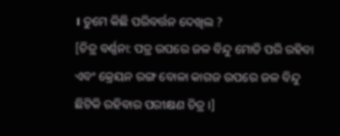। ତୁମେ କିଛି ପରିବର୍ତ୍ତନ ଦେଖିଲ ?
[ଚିତ୍ର ବର୍ଣ୍ଣନା: ପତ୍ର ଉପରେ ଜଳ ବିନ୍ଦୁ ମୋତି ପରି ରହିବା ଏବଂ କ୍ରେୟନ ରଙ୍ଗ ବୋଳା କାଗଜ ଉପରେ ଜଳ ବିନ୍ଦୁ ଛିଟିକି ରହିବାର ପରୀକ୍ଷଣ ଚିତ୍ର ।]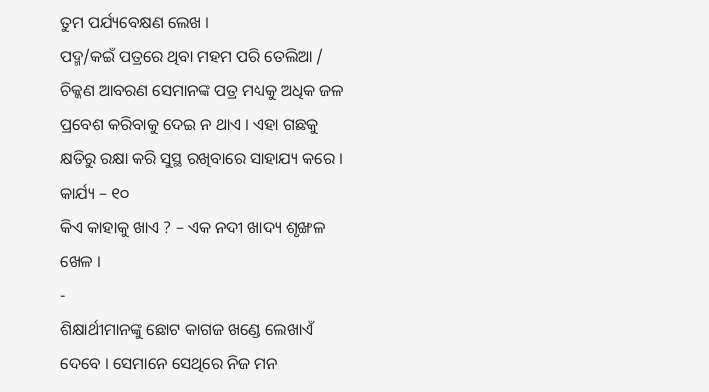ତୁମ ପର୍ଯ୍ୟବେକ୍ଷଣ ଲେଖ ।
ପଦ୍ମ/କଇଁ ପତ୍ରରେ ଥିବା ମହମ ପରି ତେଲିଆ / ଚିକ୍କଣ ଆବରଣ ସେମାନଙ୍କ ପତ୍ର ମଧ୍ୟକୁ ଅଧିକ ଜଳ ପ୍ରବେଶ କରିବାକୁ ଦେଇ ନ ଥାଏ । ଏହା ଗଛକୁ କ୍ଷତିରୁ ରକ୍ଷା କରି ସୁସ୍ଥ ରଖିବାରେ ସାହାଯ୍ୟ କରେ ।
କାର୍ଯ୍ୟ – ୧୦
କିଏ କାହାକୁ ଖାଏ ? – ଏକ ନଦୀ ଖାଦ୍ୟ ଶୃଙ୍ଖଳ ଖେଳ ।
-
ଶିକ୍ଷାର୍ଥୀମାନଙ୍କୁ ଛୋଟ କାଗଜ ଖଣ୍ଡେ ଲେଖାଏଁ ଦେବେ । ସେମାନେ ସେଥିରେ ନିଜ ମନ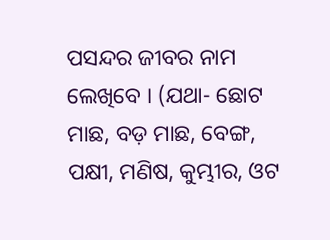ପସନ୍ଦର ଜୀବର ନାମ ଲେଖିବେ । (ଯଥା- ଛୋଟ ମାଛ, ବଡ଼ ମାଛ, ବେଙ୍ଗ, ପକ୍ଷୀ, ମଣିଷ, କୁମ୍ଭୀର, ଓଟ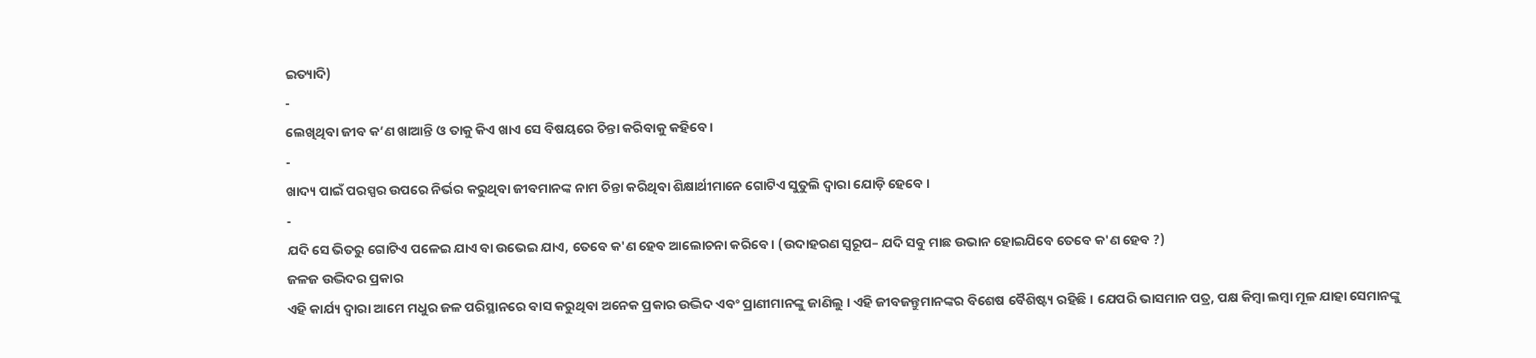ଇତ୍ୟାଦି)
-
ଲେଖିଥିବା ଜୀବ କ’ଣ ଖାଆନ୍ତି ଓ ତାକୁ କିଏ ଖାଏ ସେ ବିଷୟରେ ଚିନ୍ତା କରିବାକୁ କହିବେ ।
-
ଖାଦ୍ୟ ପାଇଁ ପରସ୍ପର ଉପରେ ନିର୍ଭର କରୁଥିବା ଜୀବମାନଙ୍କ ନାମ ଚିନ୍ତା କରିଥିବା ଶିକ୍ଷାର୍ଥୀମାନେ ଗୋଟିଏ ସୁତୁଲି ଦ୍ୱାରା ଯୋଡ଼ି ହେବେ ।
-
ଯଦି ସେ ଭିତରୁ ଗୋଟିଏ ପଳେଇ ଯାଏ ବା ଉଭେଇ ଯାଏ, ତେବେ କ'ଣ ହେବ ଆଲୋଚନା କରିବେ । (ଉଦାହରଣ ସ୍ୱରୂପ– ଯଦି ସବୁ ମାଛ ଉଭାନ ହୋଇଯିବେ ତେବେ କ'ଣ ହେବ ?)
ଜଳଜ ଉଦ୍ଭିଦର ପ୍ରକାର
ଏହି କାର୍ଯ୍ୟ ଦ୍ୱାରା ଆମେ ମଧୁର ଜଳ ପରିସ୍ଥାନରେ ବାସ କରୁଥିବା ଅନେକ ପ୍ରକାର ଉଦ୍ଭିଦ ଏବଂ ପ୍ରାଣୀମାନଙ୍କୁ ଜାଣିଲୁ । ଏହି ଜୀବଜନ୍ତୁମାନଙ୍କର ବିଶେଷ ବୈଶିଷ୍ଟ୍ୟ ରହିଛି । ଯେପରି ଭାସମାନ ପତ୍ର, ପକ୍ଷ କିମ୍ବା ଲମ୍ବା ମୂଳ ଯାହା ସେମାନଙ୍କୁ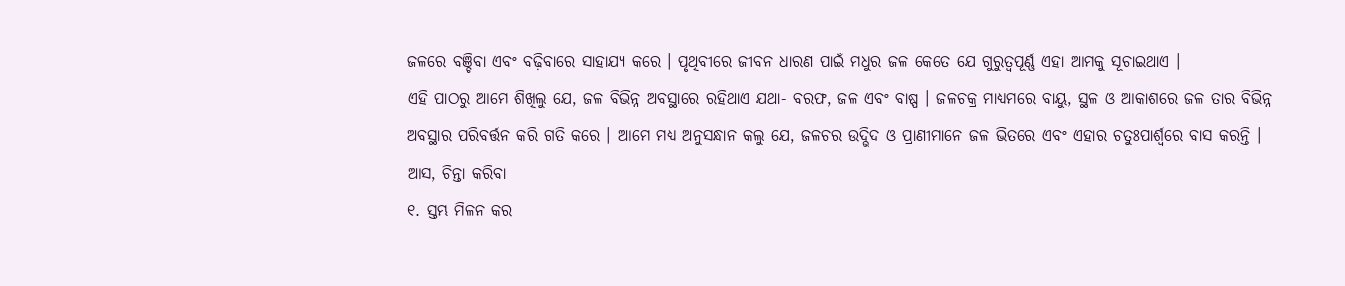ଜଳରେ ବଞ୍ଚିବା ଏବଂ ବଢ଼ିବାରେ ସାହାଯ୍ୟ କରେ । ପୃଥିବୀରେ ଜୀବନ ଧାରଣ ପାଇଁ ମଧୁର ଜଳ କେତେ ଯେ ଗୁରୁତ୍ୱପୂର୍ଣ୍ଣ ଏହା ଆମକୁ ସୂଚାଇଥାଏ ।
ଏହି ପାଠରୁ ଆମେ ଶିଖିଲୁ ଯେ, ଜଳ ବିଭିନ୍ନ ଅବସ୍ଥାରେ ରହିଥାଏ ଯଥା- ବରଫ, ଜଳ ଏବଂ ବାଷ୍ପ । ଜଳଚକ୍ର ମାଧ୍ୟମରେ ବାୟୁ, ସ୍ଥଳ ଓ ଆକାଶରେ ଜଳ ତାର ବିଭିନ୍ନ ଅବସ୍ଥାର ପରିବର୍ତ୍ତନ କରି ଗତି କରେ । ଆମେ ମଧ୍ୟ ଅନୁସନ୍ଧାନ କଲୁ ଯେ, ଜଳଚର ଉଦ୍ଭିଦ ଓ ପ୍ରାଣୀମାନେ ଜଳ ଭିତରେ ଏବଂ ଏହାର ଚତୁଃପାର୍ଶ୍ୱରେ ବାସ କରନ୍ତି ।
ଆସ, ଚିନ୍ତା କରିବା
୧. ସ୍ତମ୍ଭ ମିଳନ କର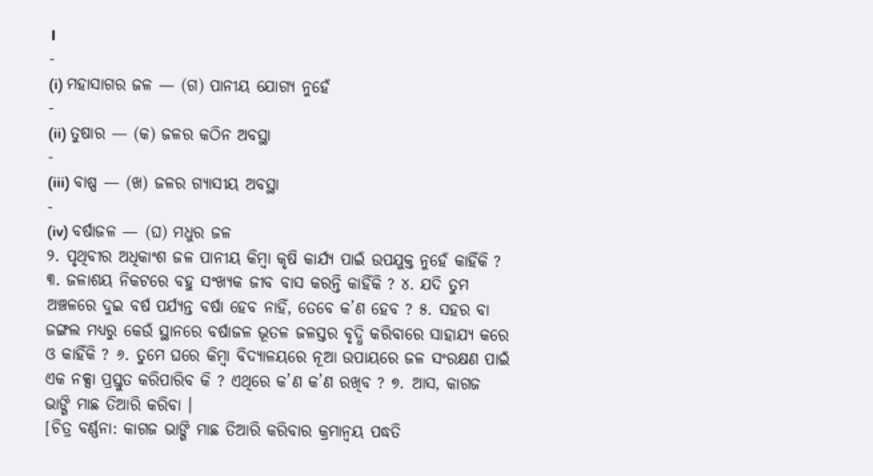।
-
(i) ମହାସାଗର ଜଳ — (ଗ) ପାନୀୟ ଯୋଗ୍ୟ ନୁହେଁ
-
(ii) ତୁଷାର — (କ) ଜଳର କଠିନ ଅବସ୍ଥା
-
(iii) ବାଷ୍ପ — (ଖ) ଜଳର ଗ୍ୟାସୀୟ ଅବସ୍ଥା
-
(iv) ବର୍ଷାଜଳ — (ଘ) ମଧୁର ଜଳ
୨. ପୃଥିବୀର ଅଧିକାଂଶ ଜଳ ପାନୀୟ କିମ୍ବା କୃଷି କାର୍ଯ୍ୟ ପାଇଁ ଉପଯୁକ୍ତ ନୁହେଁ କାହିଁକି ? ୩. ଜଳାଶୟ ନିକଟରେ ବହୁ ସଂଖ୍ୟକ ଜୀବ ବାସ କରନ୍ତି କାହିଁକି ? ୪. ଯଦି ତୁମ ଅଞ୍ଚଳରେ ଦୁଇ ବର୍ଷ ପର୍ଯ୍ୟନ୍ତ ବର୍ଷା ହେବ ନାହିଁ, ତେବେ କ’ଣ ହେବ ? ୫. ସହର ବା ଜଙ୍ଗଲ ମଧ୍ୟରୁ କେଉଁ ସ୍ଥାନରେ ବର୍ଷାଜଳ ଭୂତଳ ଜଳସ୍ତର ବୃଦ୍ଧି କରିବାରେ ସାହାଯ୍ୟ କରେ ଓ କାହିଁକି ? ୬. ତୁମେ ଘରେ କିମ୍ବା ବିଦ୍ୟାଳୟରେ ନୂଆ ଉପାୟରେ ଜଳ ସଂରକ୍ଷଣ ପାଇଁ ଏକ ନକ୍ସା ପ୍ରସ୍ତୁତ କରିପାରିବ କି ? ଏଥିରେ କ’ଣ କ’ଣ ରଖିବ ? ୭. ଆସ, କାଗଜ ଭାଙ୍ଗି ମାଛ ତିଆରି କରିବା ।
[ଚିତ୍ର ବର୍ଣ୍ଣନା: କାଗଜ ଭାଙ୍ଗି ମାଛ ତିଆରି କରିବାର କ୍ରମାନ୍ୱୟ ପଦ୍ଧତି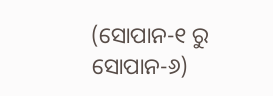(ସୋପାନ-୧ ରୁ ସୋପାନ-୬)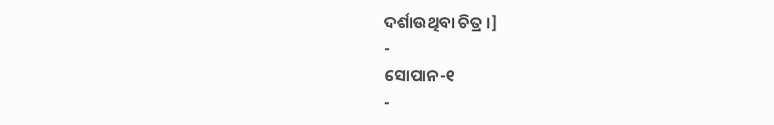ଦର୍ଶାଉଥିବା ଚିତ୍ର ।]
-
ସୋପାନ-୧
-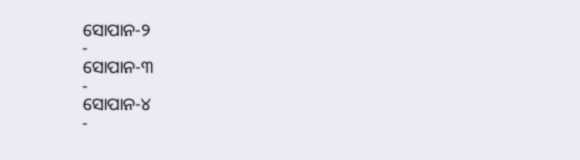ସୋପାନ-୨
-
ସୋପାନ-୩
-
ସୋପାନ-୪
-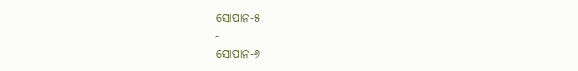ସୋପାନ-୫
-
ସୋପାନ-୬